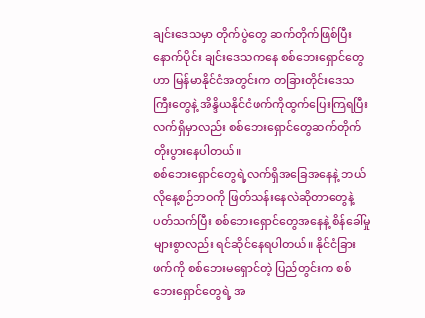ချင်းဒေသမှာ တိုက်ပွဲတွေ ဆက်တိုက်ဖြစ်ပြီးနောက်ပိုင်း ချင်းဒေသကနေ စစ်ဘေးရှောင်တွေဟာ မြန်မာနိုင်ငံအတွင်းက တခြားတိုင်းဒေသကြီးတွေနဲ့ အိန္ဒိယနိုင်ငံဖက်ကိုထွက်ပြေးကြရပြီး လက်ရှိမှာလည်း စစ်ဘေးရှောင်တွေဆက်တိုက်တိုးပွားနေပါတယ်။
စစ်ဘေးရှောင်တွေရဲ့လက်ရှိအခြေအနေနဲ့ ဘယ်လိုနေ့စဉ်ဘဝကို ဖြတ်သန်းနေလဲဆိုတာတွေနဲ့ပတ်သက်ပြီး စစ်ဘေးရှောင်တွေအနေနဲ့ စိန်ခေါ်မှုများစွာလည်း ရင်ဆိုင်နေရပါတယ်။ နိုင်ငံခြားဖက်ကို စစ်ဘေးမရှောင်တဲ့ ပြည်တွင်းက စစ်ဘေးရှောင်တွေရဲ့ အ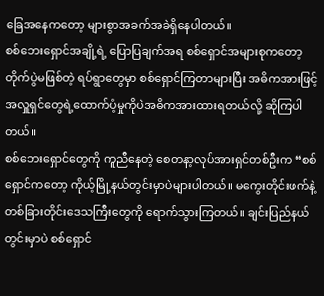ခြေအနေကတော့ များစွာအခက်အခဲရှိနေပါတယ်။
စစ်ဘေးရှောင်အချို့ရဲ့ ပြောပြချက်အရ စစ်ရှောင်အများစုကတော့ တိုက်ပွဲမဖြစ်တဲ့ ရပ်ရွာတွေမှာ စစ်ရှောင်ကြတာများပြီး အဓိကအားဖြင့် အလှူရှင်တွေရဲ့ထောက်ပံ့မှုကိုပဲအဓိကအားထားရတယ်လို့ ဆိုကြပါတယ်။
စစ်ဘေးရှောင်တွေကို ကူညီနေတဲ့ စေတနာ့လုပ်အားရှင်တစ်ဦးက “စစ်ရှောင်ကတော့ ကိုယ့်မြို့နယ်တွင်းမှာပဲများပါတယ်။ မကွေးတိုင်းဖက်နဲ့တစ်ခြားတိုင်းဒေသကြီးတွေကို ရောက်သွားကြတယ်။ ချင်းပြည်နယ်တွင်းမှာပဲ စစ်ရှောင်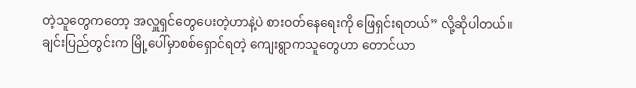တဲ့သူတွေကတော့ အလှူရှင်တွေပေးတဲ့ဟာနဲ့ပဲ စားဝတ်နေရေးကို ဖြေရှင်းရတယ်” လို့ဆိုပါတယ်။
ချင်းပြည်တွင်းက မြို့ပေါ်မှာစစ်ရှောင်ရတဲ့ ကျေးရွာကသူတွေဟာ တောင်ယာ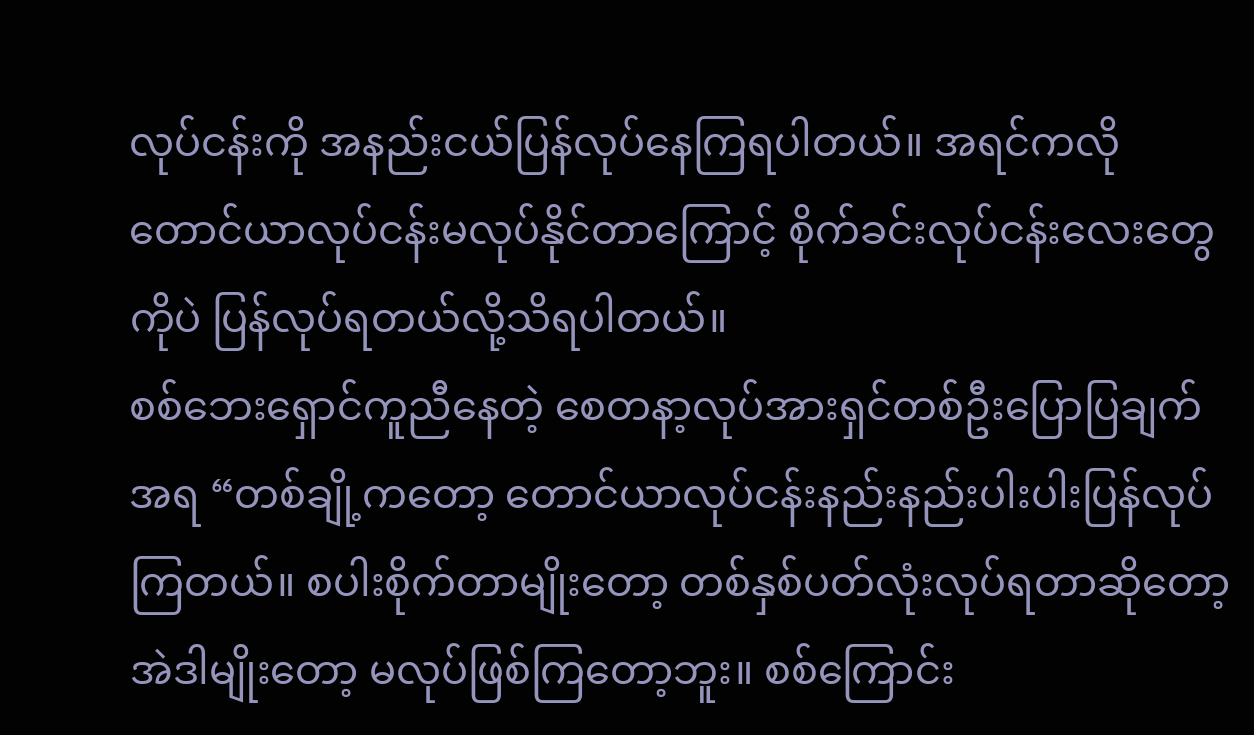လုပ်ငန်းကို အနည်းငယ်ပြန်လုပ်နေကြရပါတယ်။ အရင်ကလို တောင်ယာလုပ်ငန်းမလုပ်နိုင်တာကြောင့် စိုက်ခင်းလုပ်ငန်းလေးတွေကိုပဲ ပြန်လုပ်ရတယ်လို့သိရပါတယ်။
စစ်ဘေးရှောင်ကူညီနေတဲ့ စေတနာ့လုပ်အားရှင်တစ်ဦးပြောပြချက်အရ “တစ်ချို့ကတော့ တောင်ယာလုပ်ငန်းနည်းနည်းပါးပါးပြန်လုပ်ကြတယ်။ စပါးစိုက်တာမျိုးတော့ တစ်နှစ်ပတ်လုံးလုပ်ရတာဆိုတော့ အဲဒါမျိုးတော့ မလုပ်ဖြစ်ကြတော့ဘူး။ စစ်ကြောင်း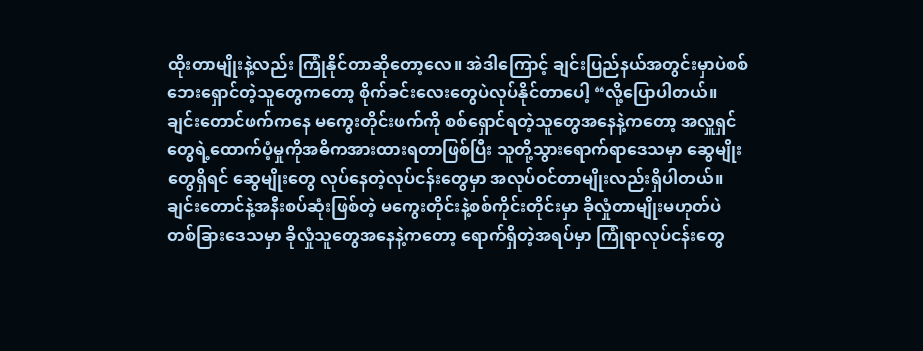ထိုးတာမျိုးနဲ့လည်း ကြုံနိုင်တာဆိုတော့လေ။ အဲဒါကြောင့် ချင်းပြည်နယ်အတွင်းမှာပဲစစ်ဘေးရှောင်တဲ့သူတွေကတော့ စိုက်ခင်းလေးတွေပဲလုပ်နိုင်တာပေါ့ “လို့ပြောပါတယ်။
ချင်းတောင်ဖက်ကနေ မကွေးတိုင်းဖက်ကို စစ်ရှောင်ရတဲ့သူတွေအနေနဲ့ကတော့ အလှူရှင်တွေရဲ့ထောက်ပံ့မှုကိုအဓိကအားထားရတာဖြစ်ပြီး သူတို့သွားရောက်ရာဒေသမှာ ဆွေမျိုးတွေရှိရင် ဆွေမျိုးတွေ လုပ်နေတဲ့လုပ်ငန်းတွေမှာ အလုပ်ဝင်တာမျိုးလည်းရှိပါတယ်။
ချင်းတောင်နဲ့အနီးစပ်ဆုံးဖြစ်တဲ့ မကွေးတိုင်းနဲ့စစ်ကိုင်းတိုင်းမှာ ခိုလှုံတာမျိုးမဟုတ်ပဲ တစ်ခြားဒေသမှာ ခိုလှုံသူတွေအနေနဲ့ကတော့ ရောက်ရှိတဲ့အရပ်မှာ ကြုံရာလုပ်ငန်းတွေ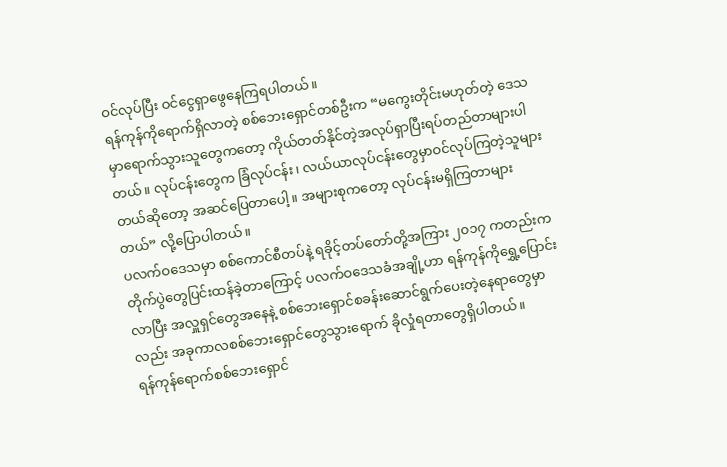ဝင်လုပ်ပြီး ဝင်ငွေရှာဖွေနေကြရပါတယ်။
ရန်ကုန်ကိုရောက်ရှိလာတဲ့ စစ်ဘေးရှောင်တစ်ဦးက “မကွေးတိုင်းမဟုတ်တဲ့ ဒေသမှာရောက်သွားသူတွေကတော့ ကိုယ်တတ်နိုင်တဲ့အလုပ်ရှာပြီးရပ်တည်တာများပါတယ်။ လုပ်ငန်းတွေက ခြံလုပ်ငန်း၊ လယ်ယာလုပ်ငန်းတွေမှာဝင်လုပ်ကြတဲ့သူများတယ်ဆိုတော့ အဆင်ပြေတာပေါ့။ အများစုကတော့ လုပ်ငန်းမရှိကြတာများတယ်” လို့ပြောပါတယ်။
ပလက်ဝဒေသမှာ စစ်ကောင်စီတပ်နဲ့ ရခိုင့်တပ်တော်တို့အကြား ၂၀၁၇ ကတည်းကတိုက်ပွဲတွေပြင်းထန်ခဲ့တာကြောင့် ပလက်ဝဒေသခံအချို့ဟာ ရန်ကုန်ကိုရွှေ့ပြောင်းလာပြီး အလှူရှင်တွေအနေနဲ့ စစ်ဘေးရှောင်စခန်းဆောင်ရွက်ပေးတဲ့နေရာတွေမှာလည်း အခုကာလစစ်ဘေးရှောင်တွေသွားရောက် ခိုလှုံရတာတွေရှိပါတယ်။
ရန်ကုန်ရောက်စစ်ဘေးရှောင်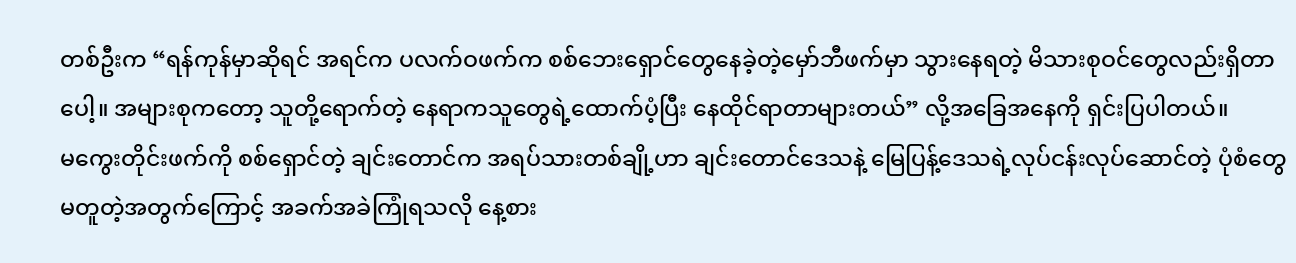တစ်ဦးက “ရန်ကုန်မှာဆိုရင် အရင်က ပလက်ဝဖက်က စစ်ဘေးရှောင်တွေနေခဲ့တဲ့မှော်ဘီဖက်မှာ သွားနေရတဲ့ မိသားစုဝင်တွေလည်းရှိတာပေါ့။ အများစုကတော့ သူတို့ရောက်တဲ့ နေရာကသူတွေရဲ့ထောက်ပံ့ပြီး နေထိုင်ရာတာများတယ်” လို့အခြေအနေကို ရှင်းပြပါတယ်။
မကွေးတိုင်းဖက်ကို စစ်ရှောင်တဲ့ ချင်းတောင်က အရပ်သားတစ်ချို့ဟာ ချင်းတောင်ဒေသနဲ့ မြေပြန့်ဒေသရဲ့လုပ်ငန်းလုပ်ဆောင်တဲ့ ပုံစံတွေမတူတဲ့အတွက်ကြောင့် အခက်အခဲကြုံရသလို နေ့စား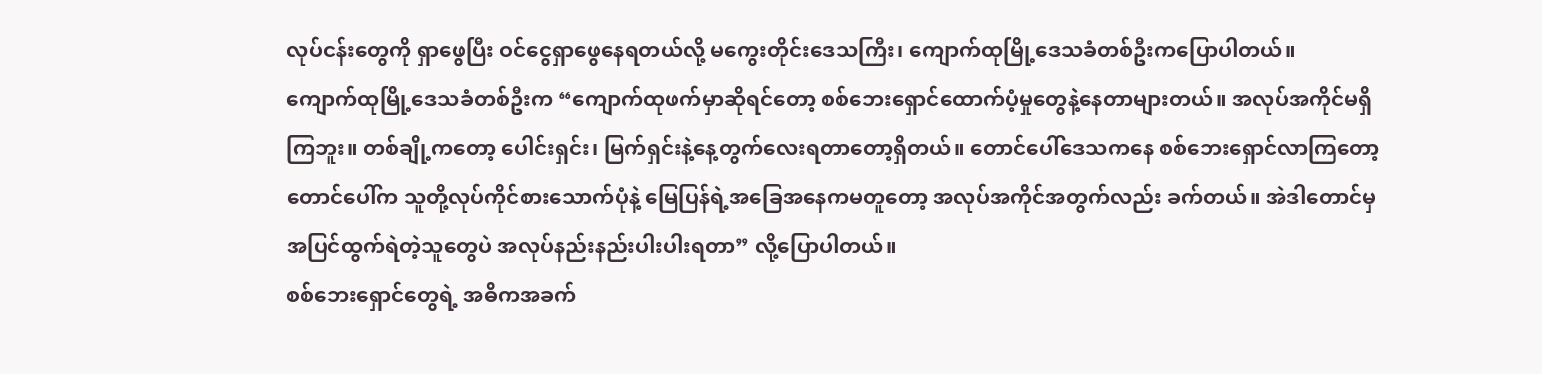လုပ်ငန်းတွေကို ရှာဖွေပြီး ဝင်ငွေရှာဖွေနေရတယ်လို့ မကွေးတိုင်းဒေသကြီး၊ ကျောက်ထုမြို့ဒေသခံတစ်ဦးကပြောပါတယ်။
ကျောက်ထုမြို့ဒေသခံတစ်ဦးက “ကျောက်ထုဖက်မှာဆိုရင်တော့ စစ်ဘေးရှောင်ထောက်ပံ့မှုတွေနဲ့နေတာများတယ်။ အလုပ်အကိုင်မရှိကြဘူး။ တစ်ချို့ကတော့ ပေါင်းရှင်း၊ မြက်ရှင်းနဲ့နေ့တွက်လေးရတာတော့ရှိတယ်။ တောင်ပေါ်ဒေသကနေ စစ်ဘေးရှောင်လာကြတော့ တောင်ပေါ်က သူတို့လုပ်ကိုင်စားသောက်ပုံနဲ့ မြေပြန်ရဲ့အခြေအနေကမတူတော့ အလုပ်အကိုင်အတွက်လည်း ခက်တယ်။ အဲဒါတောင်မှ အပြင်ထွက်ရဲတဲ့သူတွေပဲ အလုပ်နည်းနည်းပါးပါးရတာ” လို့ပြောပါတယ်။
စစ်ဘေးရှောင်တွေရဲ့ အဓိကအခက်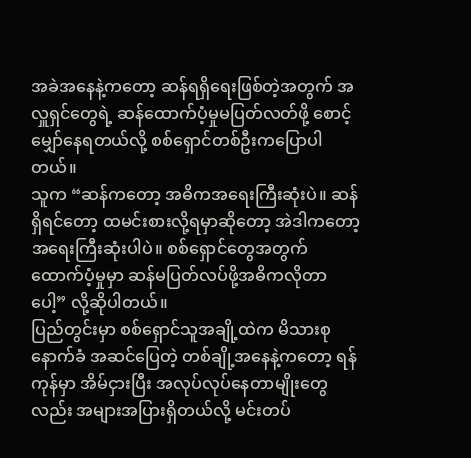အခဲအနေနဲ့ကတော့ ဆန်ရရှိရေးဖြစ်တဲ့အတွက် အလှူရှင်တွေရဲ့ ဆန်ထောက်ပံ့မှုမပြတ်လတ်ဖို့ စောင့်မျှော်နေရတယ်လို့ စစ်ရှောင်တစ်ဦးကပြောပါတယ်။
သူက “ဆန်ကတော့ အဓိကအရေးကြီးဆုံးပဲ။ ဆန်ရှိရင်တော့ ထမင်းစားလို့ရမှာဆိုတော့ အဲဒါကတော့ အရေးကြီးဆုံးပါပဲ။ စစ်ရှောင်တွေအတွက် ထောက်ပံ့မှုမှာ ဆန်မပြတ်လပ်ဖို့အဓိကလိုတာပေါ့” လို့ဆိုပါတယ်။
ပြည်တွင်းမှာ စစ်ရှောင်သူအချို့ထဲက မိသားစုနောက်ခံ အဆင်ပြေတဲ့ တစ်ချို့အနေနဲ့ကတော့ ရန်ကုန်မှာ အိမ်ငှားပြီး အလုပ်လုပ်နေတာမျိုးတွေလည်း အများအပြားရှိတယ်လို့ မင်းတပ်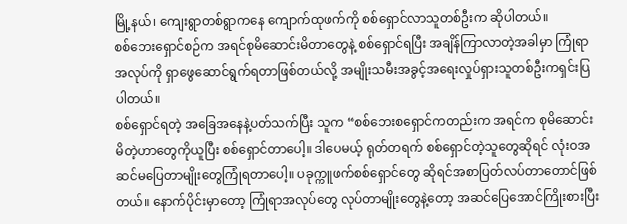မြို့နယ်၊ ကျေးရွာတစ်ရွာကနေ ကျောက်ထုဖက်ကို စစ်ရှောင်လာသူတစ်ဦးက ဆိုပါတယ်။
စစ်ဘေးရှောင်စဉ်က အရင်စုမိဆောင်းမိတာတွေနဲ့ စစ်ရှောင်ရပြီး အချိန်ကြာလာတဲ့အခါမှာ ကြုံရာအလုပ်ကို ရှာဖွေဆောင်ရွက်ရတာဖြစ်တယ်လို့ အမျိုးသမီးအခွင့်အရေးလှုပ်ရှားသူတစ်ဦးကရှင်းပြပါတယ်။
စစ်ရှောင်ရတဲ့ အခြေအနေနဲ့ပတ်သက်ပြီး သူက “စစ်ဘေးစရှောင်ကတည်းက အရင်က စုမိဆောင်းမိတဲ့ဟာတွေကိုယူပြီး စစ်ရှောင်တာပေါ့။ ဒါပေမယ့် ရုတ်တရက် စစ်ရှောင်တဲ့သူတွေဆိုရင် လုံးဝအဆင်မပြေတာမျိုးတွေကြုံရတာပေါ့။ ပခုက္ကူဖက်စစ်ရှောင်တွေ ဆိုရင်အစာပြတ်လပ်တာတောင်ဖြစ်တယ်။ နောက်ပိုင်းမှာတော့ ကြုံရာအလုပ်တွေ လုပ်တာမျိုးတွေနဲ့တော့ အဆင်ပြေအောင်ကြိုးစားပြီး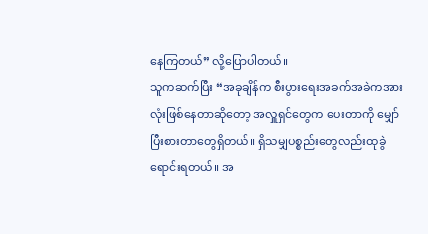နေကြတယ်” လို့ပြောပါတယ်။
သူကဆက်ပြီး “အခုချိန်က စီးပွားရေးအခက်အခဲကအားလုံးဖြစ်နေတာဆိုတော့ အလှူရှင်တွေက ပေးတာကို မျှော်ပြီးစားတာတွေရှိတယ်။ ရှိသမျှပစ္စည်းတွေလည်းထုခွဲရောင်းရတယ်။ အ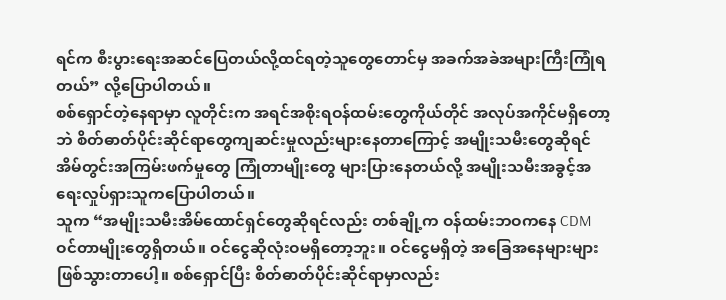ရင်က စီးပွားရေးအဆင်ပြေတယ်လို့ထင်ရတဲ့သူတွေတောင်မှ အခက်အခဲအများကြီးကြုံရတယ်” လို့ပြောပါတယ်။
စစ်ရှောင်တဲ့နေရာမှာ လူတိုင်းက အရင်အစိုးရဝန်ထမ်းတွေကိုယ်တိုင် အလုပ်အကိုင်မရှိတော့ဘဲ စိတ်ဓာတ်ပိုင်းဆိုင်ရာတွေကျဆင်းမှုလည်းများနေတာကြောင့် အမျိုးသမီးတွေဆိုရင် အိမ်တွင်းအကြမ်းဖက်မှုတွေ ကြုံတာမျိုးတွေ များပြားနေတယ်လို့ အမျိုးသမီးအခွင့်အရေးလှုပ်ရှားသူကပြောပါတယ်။
သူက “အမျိုးသမီးအိမ်ထောင်ရှင်တွေဆိုရင်လည်း တစ်ချို့က ဝန်ထမ်းဘဝကနေ CDM ဝင်တာမျိုးတွေရှိတယ်။ ဝင်ငွေဆိုလုံးဝမရှိတော့ဘူး။ ဝင်ငွေမရှိတဲ့ အခြေအနေများများဖြစ်သွားတာပေါ့။ စစ်ရှောင်ပြီး စိတ်ဓာတ်ပိုင်းဆိုင်ရာမှာလည်း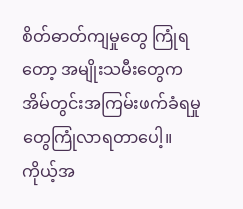စိတ်ဓာတ်ကျမှုတွေ ကြုံရတော့ အမျိုးသမီးတွေက အိမ်တွင်းအကြမ်းဖက်ခံရမှုတွေကြုံလာရတာပေါ့။ ကိုယ့်အ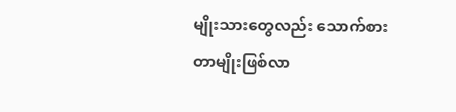မျိုးသားတွေလည်း သောက်စားတာမျိုးဖြစ်လာ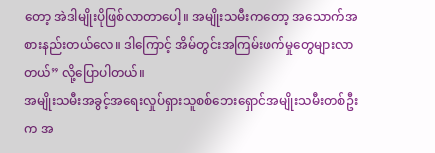တော့ အဲဒါမျိုးပိုဖြစ်လာတာပေါ့။ အမျိုးသမီးကတော့ အသောက်အစားနည်းတယ်လေ။ ဒါကြောင့် အိမ်တွင်းအကြမ်းဖက်မှုတွေများလာတယ်” လို့ပြောပါတယ်။
အမျိုးသမီးအခွင့်အရေးလှုပ်ရှားသူစစ်ဘေးရှောင်အမျိုးသမီးတစ်ဦးက အ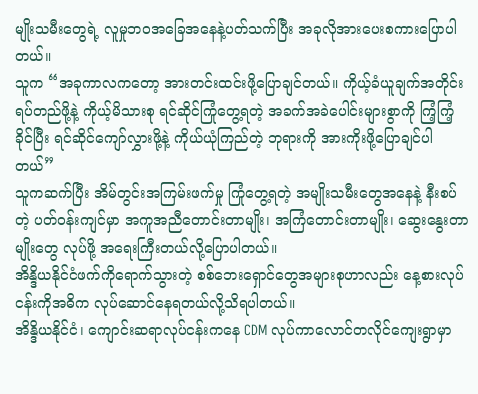မျိုးသမီးတွေရဲ့ လူမှုဘဝအခြေအနေနဲ့ပတ်သက်ပြီး အခုလိုအားပေးစကားပြောပါတယ်။
သူက “အခုကာလကတော့ အားတင်းထင်းဖို့ပြောချင်တယ်။ ကိုယ့်ခံယူချက်အတိုင်းရပ်တည်ဖို့နဲ့ ကိုယ့်မိသားစု ရင်ဆိုင်ကြုံတွေ့ရတဲ့ အခက်အခဲပေါင်းများစွာကို ကြံ့ကြံ့ခိုင်ပြီး ရင်ဆိုင်ကျော်လွှားဖို့နဲ့ ကိုယ်ယုံကြည်တဲ့ ဘုရားကို အားကိုးဖို့ပြောချင်ပါတယ်”
သူကဆက်ပြီး အိမ်တွင်းအကြမ်းဖက်မှု ကြုံတွေ့ရတဲ့ အမျိုးသမီးတွေအနေနဲ့ နီးစပ်တဲ့ ပတ်ဝန်းကျင်မှာ အကူအညီတောင်းတာမျိုး၊ အကြံတောင်းတာမျိုး၊ ဆွေးနွေးတာမျိုးတွေ လုပ်ဖို့ အရေးကြီးတယ်လို့ပြောပါတယ်။
အိန္ဒိယနိုင်ငံဖက်ကိုရောက်သွားတဲ့ စစ်ဘေးရှောင်တွေအများစုဟာလည်း နေ့စားလုပ်ငန်းကိုအဓိက လုပ်ဆောင်နေရတယ်လို့သိရပါတယ်။
အိန္ဒိယနိုင်ငံ၊ ကျောင်းဆရာလုပ်ငန်းကနေ CDM လုပ်ကာလောင်တလိုင်ကျေးရွာမှာ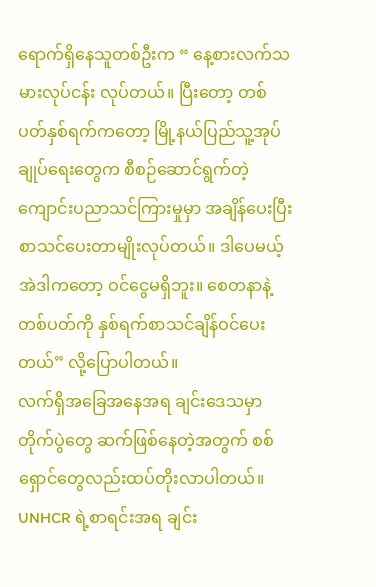ရောက်ရှိနေသူတစ်ဦးက “ နေ့စားလက်သမားလုပ်ငန်း လုပ်တယ်။ ပြီးတော့ တစ်ပတ်နှစ်ရက်ကတော့ မြို့နယ်ပြည်သူ့အုပ်ချုပ်ရေးတွေက စီစဉ်ဆောင်ရွက်တဲ့ ကျောင်းပညာသင်ကြားမှုမှာ အချိန်ပေးပြီး စာသင်ပေးတာမျိုးလုပ်တယ်။ ဒါပေမယ့် အဲဒါကတော့ ဝင်ငွေမရှိဘူး။ စေတနာနဲ့ တစ်ပတ်ကို နှစ်ရက်စာသင်ချိန်ဝင်ပေးတယ်” လို့ပြောပါတယ်။
လက်ရှိအခြေအနေအရ ချင်းဒေသမှာ တိုက်ပွဲတွေ ဆက်ဖြစ်နေတဲ့အတွက် စစ်ရှောင်တွေလည်းထပ်တိုးလာပါတယ်။ UNHCR ရဲ့စာရင်းအရ ချင်း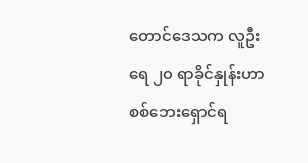တောင်ဒေသက လူဦးရေ ၂၀ ရာခိုင်နှုန်းဟာ စစ်ဘေးရှောင်ရ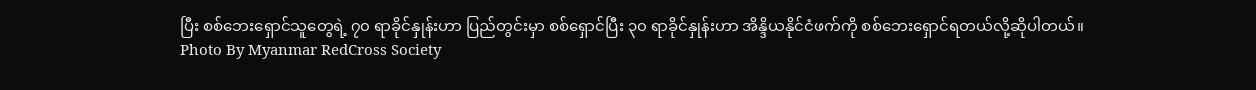ပြီး စစ်ဘေးရှောင်သူတွေရဲ့ ၇၀ ရာခိုင်နှုန်းဟာ ပြည်တွင်းမှာ စစ်ရှောင်ပြီး ၃၀ ရာခိုင်နှုန်းဟာ အိန္ဒိယနိုင်ငံဖက်ကို စစ်ဘေးရှောင်ရတယ်လို့ဆိုပါတယ်။
Photo By Myanmar RedCross Society